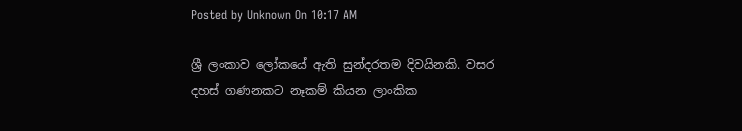Posted by Unknown On 10:17 AM

ශ්‍රී ලංකාව ලෝකයේ ඇති සුන්දරතම දිවයිනකි. වසර දහස්‌ ගණනකට නෑකම් කියන ලාංකික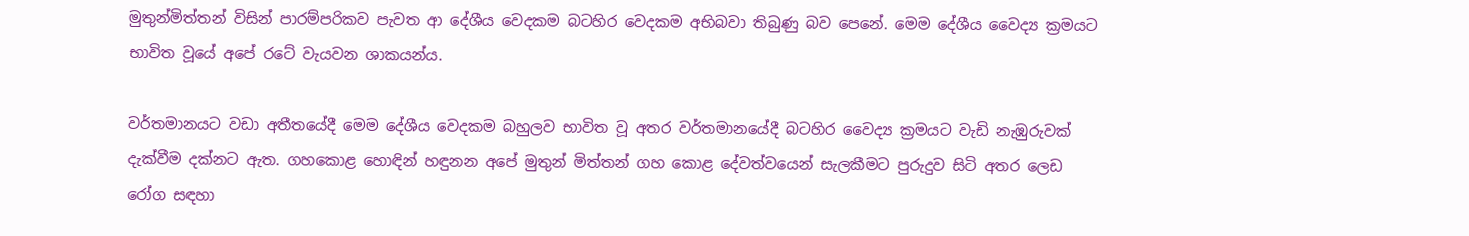මුතුන්මිත්තන් විසින් පාරම්පරිකව පැවත ආ දේශීය වෙදකම බටහිර වෙදකම අභිබවා තිබුණු බව පෙනේ. මෙම දේශීය වෛද්‍ය ක්‍රමයට භාවිත වූයේ අපේ රටේ වැයවන ශාකයන්ය.

වර්තමානයට වඩා අතීතයේදී මෙම දේශීය වෙදකම බහුලව භාවිත වූ අතර වර්තමානයේදී බටහිර වෛද්‍ය ක්‍රමයට වැඩි නැඹුරුවක්‌ දැක්‌වීම දක්‌නට ඇත. ගහකොළ හොඳින් හඳුනන අපේ මුතුන් මිත්තන් ගහ කොළ දේවත්වයෙන් සැලකීමට පුරුදුව සිටි අතර ලෙඩ රෝග සඳහා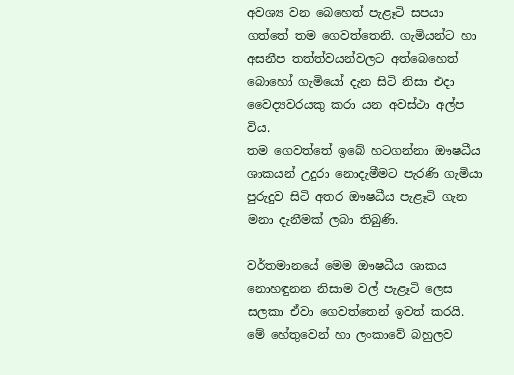අවශ්‍ය වන බෙහෙත් පැළෑටි සපයා ගත්තේ තම ගෙවත්තෙනි. ගැමියන්ට හා අසනීප තත්ත්වයන්වලට අත්බෙහෙත් බොහෝ ගැමියෝ දැන සිටි නිසා එදා වෛද්‍යවරයකු කරා යන අවස්‌ථා අල්ප විය.
තම ගෙවත්තේ ඉබේ හටගන්නා ඖෂධීය ශාකයන් උදුරා නොදැමීමට පැරණි ගැමියා පුරුදුව සිටි අතර ඖෂධීය පැළෑටි ගැන මනා දැනීමක්‌ ලබා තිබුණි.

වර්තමානයේ මෙම ඖෂධීය ශාකය නොහඳුනන නිසාම වල් පැළෑටි ලෙස සලකා ඒවා ගෙවත්තෙන් ඉවත් කරයි. මේ හේතුවෙන් හා ලංකාවේ බහුලව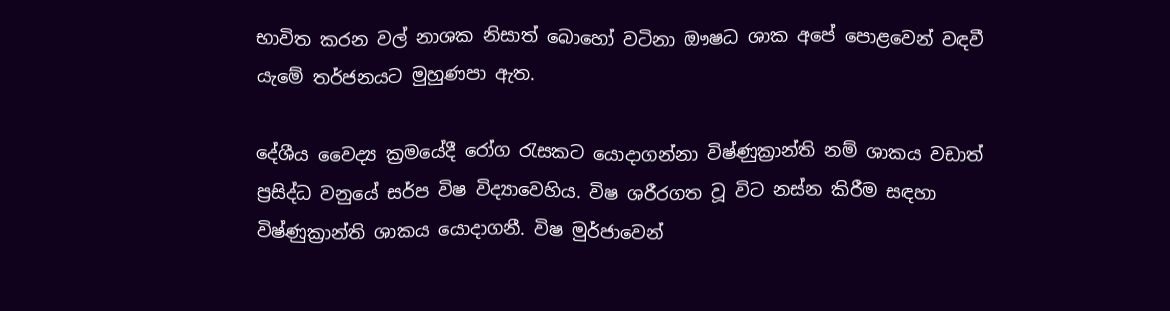භාවිත කරන වල් නාශක නිසාත් බොහෝ වටිනා ඖෂධ ශාක අපේ පොළවෙන් වඳවී යැමේ තර්ජනයට මුහුණපා ඇත.

දේශීය වෛද්‍ය ක්‍රමයේදී රෝග රැසකට යොදාගන්නා විෂ්ණුක්‍රාන්ති නම් ශාකය වඩාත් ප්‍රසිද්ධ වනුයේ සර්ප විෂ විද්‍යාවෙහිය. විෂ ශරීරගත වූ විට නස්‌න කිරීම සඳහා විෂ්ණුක්‍රාන්ති ශාකය යොදාගනී. විෂ මුර්ජාවෙන්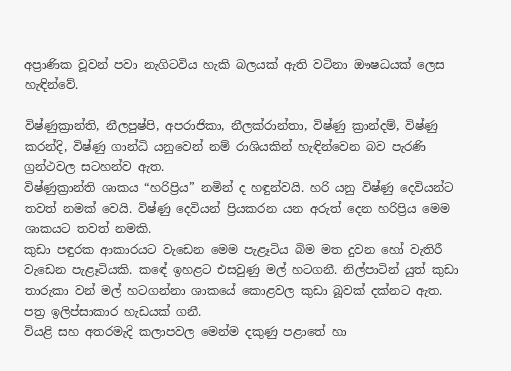අප්‍රාණික වූවන් පවා නැගිටවිය හැකි බලයක්‌ ඇති වටිනා ඖෂධයක්‌ ලෙස හැඳින්වේ.

විෂ්ණුක්‍රාන්ති, නීලපුෂ්පි, අපරාජිකා, නීලක්‌රාන්තා, විෂ්ණු ක්‍රාන්දම්, විෂ්ණු කරන්දි, විෂ්ණු ගාන්ධි යනුවෙන් නම් රාශියකින් හැඳින්වෙන බව පැරණි ග්‍රන්ථවල සටහන්ව ඇත.
විෂ්ණුක්‍රාන්ති ශාකය “හරිප්‍රිය” නමින් ද හඳුන්වයි. හරි යනු විෂ්ණු දෙවියන්ට තවත් නමක්‌ වෙයි. විෂ්ණු දෙවියන් ප්‍රියකරන යන අරුත් දෙන හරිප්‍රිය මෙම ශාකයට තවත් නමකි.
කුඩා පඳුරක ආකාරයට වැඩෙන මෙම පැළෑටිය බිම මත දුවන හෝ වැතිරී වැඩෙන පැළෑටියකි. කඳේ ඉහළට එසවුණු මල් හටගනී. නිල්පාටින් යුත් කුඩා තාරුකා වන් මල් හටගන්නා ශාකයේ කොළවල කුඩා බූවක්‌ දක්‌නට ඇත. පත්‍ර ඉලිප්සාකාර හැඩයක්‌ ගනී.
වියළි සහ අතරමැදි කලාපවල මෙන්ම දකුණු පළාතේ හා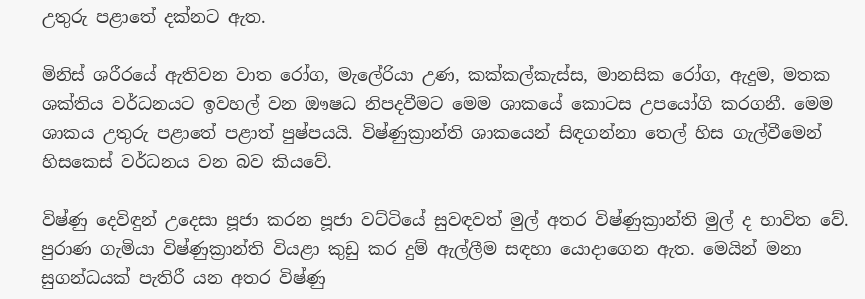උතුරු පළාතේ දක්‌නට ඇත.

මිනිස්‌ ශරීරයේ ඇතිවන වාත රෝග, මැලේරියා උණ, කක්‌කල්කැස්‌ස, මානසික රෝග, ඇදුම, මතක ශක්‌තිය වර්ධනයට ඉවහල් වන ඖෂධ නිපදවීමට මෙම ශාකයේ කොටස උපයෝගි කරගනී. මෙම ශාකය උතුරු පළාතේ පළාත් පුෂ්පයයි. විෂ්ණුක්‍රාන්ති ශාකයෙන් සිඳගන්නා තෙල් හිස ගැල්වීමෙන් හිසකෙස්‌ වර්ධනය වන බව කියවේ.

විෂ්ණු දෙවිඳුන් උදෙසා පූජා කරන පූජා වට්‌ටියේ සුවඳවත් මුල් අතර විෂ්ණුක්‍රාන්ති මුල් ද භාවිත වේ. පුරාණ ගැමියා විෂ්ණුක්‍රාන්ති වියළා කුඩු කර දුම් ඇල්ලීම සඳහා යොදාගෙන ඇත. මෙයින් මනා සුගන්ධයක්‌ පැතිරී යන අතර විෂ්ණු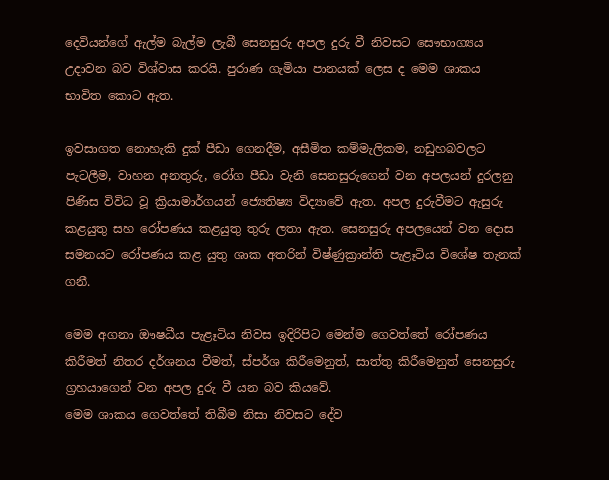දෙවියන්ගේ ඇල්ම බැල්ම ලැබී සෙනසුරු අපල දුරු වී නිවසට සෞභාග්‍යය උදාවන බව විශ්වාස කරයි. පුරාණ ගැමියා පානයක්‌ ලෙස ද මෙම ශාකය භාවිත කොට ඇත.

ඉවසාගත නොහැකි දුක්‌ පීඩා ගෙනදීම, අසීමිත කම්මැලිකම, නඩුහබවලට පැටලීම, වාහන අනතුරු, රෝග පීඩා වැනි සෙනසුරුගෙන් වන අපලයන් දුරලනු පිණිස විවිධ වූ ක්‍රියාමාර්ගයන් ජ්‍යෙතිෂ්‍ය විද්‍යාවේ ඇත. අපල දුරුවීමට ඇසුරු කළයුතු සහ රෝපණය කළයුතු තුරු ලතා ඇත. සෙනසුරු අපලයෙන් වන දොස සමනයට රෝපණය කළ යුතු ශාක අතරින් විෂ්ණුක්‍රාන්ති පැළෑටිය විශේෂ තැනක්‌ ගනී.

මෙම අගනා ඖෂධීය පැළෑටිය නිවස ඉදිරිපිට මෙන්ම ගෙවත්තේ රෝපණය කිරීමත් නිතර දර්ශනය වීමත්, ස්‌පර්ශ කිරීමෙනුත්, සාත්තු කිරීමෙනුත් සෙනසුරු ග්‍රහයාගෙන් වන අපල දුරු වී යන බව කියවේ.
මෙම ශාකය ගෙවත්තේ තිබීම නිසා නිවසට දේව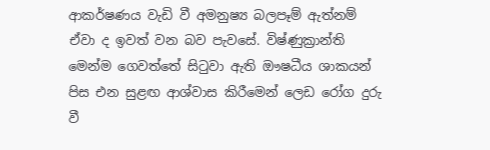ආකර්ෂණය වැඩි වී අමනුෂ්‍ය බලපෑම් ඇත්නම් ඒවා ද ඉවත් වන බව පැවසේ. විෂ්ණුක්‍රාන්ති මෙන්ම ගෙවත්තේ සිටුවා ඇති ඖෂධීය ශාකයන් පිස එන සුළඟ ආශ්වාස කිරීමෙන් ලෙඩ රෝග දුරු වී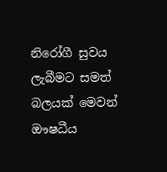නිරෝගී සුවය ලැබීමට සමත් බලයක්‌ මෙවන් ඖෂධීය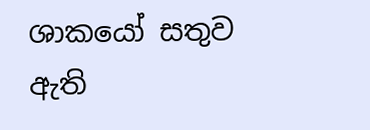ශාකයෝ සතුව ඇති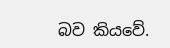බව කියවේ.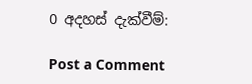0 අදහස් දැක්වීම්:

Post a Comment